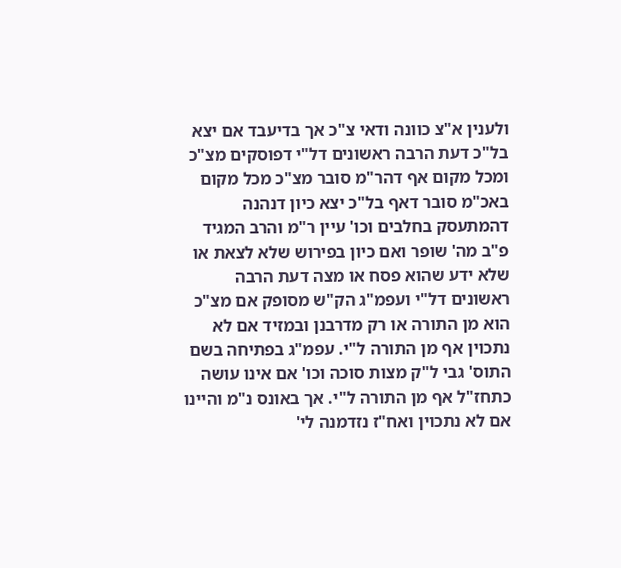ולענין א"צ כוונה ודאי צ"כ אך בדיעבד אם יצא בל"כ דעת הרבה ראשונים דל"י דפוסקים מצ"כ ומכל מקום אף דהר"מ סובר מצ"כ מכל מקום באכ"מ סובר דאף בל"כ יצא כיון דנהנה דהמתעסק בחלבים וכו' עיין ר"מ והרב המגיד פ"ב מה' שופר ואם כיון בפירוש שלא לצאת או שלא ידע שהוא פסח או מצה דעת הרבה ראשונים דל"י ועפמ"ג הק"ש מסופק אם מצ"כ הוא מן התורה או רק מדרבנן ובמזיד אם לא נתכוין אף מן התורה ל"י. עפמ"ג בפתיחה בשם התוס' גבי ל"ק מצות סוכה וכו' אם אינו עושה כתחז"ל אף מן התורה ל"י. אך באונס נ"מ והיינו אם לא נתכוין ואח"ז נזדמנה לי'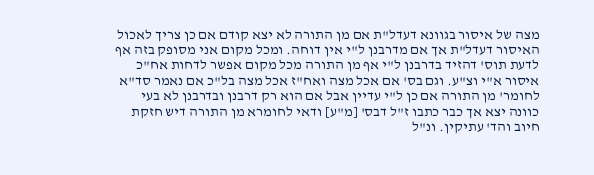מצה של איסור בגוונא דעדל"ת אם מן התורה לא יצא קודם אם כן צריך לאכול האיסור דעדל"ת אך אם מדרבנן ל"י אין דוחה. ומכל מקום אני מסופק בזה אף לדעת תוס' דהזיד בדרבנן ל"י אף מן התורה מכל מקום אפשר לדחות אח"כ איסור א"י וצ"ע. וגם בס' אם אכל מצה ואח"ז אכל מצה בל"כ אם נאמר סד"א לחומר' מן התורה אם כן ל"י עדיין אבל אם הוא רק דרבנן ובדרבנן לא בעי כוונה יצא אך כבר כתבו ז"ל דבס' [מ"ע] ודאי לחומרא מן התורה דיש חזקת חיוב והד' עתיקין. ונ"ל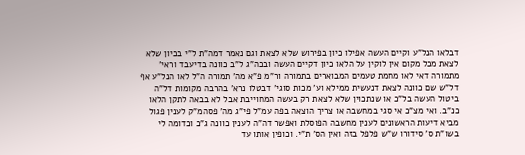דבלאו הנל"ע וקיים העשה אפילו כיון בפירוש שלא לצאת וגם נאמר דמה"ת ל"י בכיון שלא לצאת מכל מקום אין לוקין על הלאו כיון דקיים העשה ובכה"ג ל"ב כוונה בדיעבד וראי' מתמורה דאי לאו מחמת טעמים המבוארים בתמורה ור"מ פ"א מה' תמורה ה"ל לאו הנל"ע אף דל"ש שם כוונה לצאת דנעשית ממילא וע' מכות סוגי' דבטלו נרא' בהרבה מקומות דל"ה ביטול העשה בל"כ או שנתכוין שלא לצאת רק בעשה המחוייבת אבל לא בבאה לתקן הלאו כנ"ב. ואי מצ"כ אי סגי במחשבה או צריך הוצאה בפה עמ"ל פי"ג מה' פסהמ"ק לענין פגול מביא דיעות הראשונים לענין מחשבה הפוסלת ואפשר דה"ה לענין כוונה ג"כ וכדומה לי בשו"ת ס' סידורו ש"ש פלפל בזה ואין הס' ת"י. וכופין אותו עד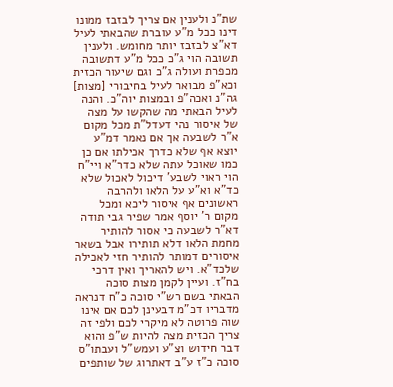שת"נ ולענין אם צריך לבזבז ממונו דינו ככל מ"ע עוברת שהבאתי לעיל דא"צ לבזבז יותר מחומש. ולענין תשובה הוי ג"כ ככל מ"ע דתשובה מכפרת ועולה ג"כ וגם שיעור הכזית וכא"פ מבואר לעיל בחיבורי [מצות] גה"נ ואכה"פ ובמצות יוה"כ. והנה לעיל הבאתי מה שהקשו על מצה של איסור נהי דעדל"ת מכל מקום א"ר לשבעה אך אם נאמר דמ"ע יוצא אף שלא כדרך אכילתו אם כן כמו שאוכל עתה שלא כדר"א ויי"ח הוי ראוי לשבע' דיכול לאכול שלא כד"א וא"ע על הלאו ולהרבה ראשונים אף איסור ליכא ומכל מקום ר' יוסף אמר שפיר גבי תודה דא"ר לשבעה כי אסור להותיר מחמת הלאו דלא תותירו אבל בשאר איסורים דמותר להותיר חזי לאכילה שלכד"א. ויש להאריך ואין דרכי בח"ז. ועיין לקמן מצות סוכה הבאתי בשם רש"י סוכה כ"ח דנראה מדבריו דכ"מ דבעינן לכם אם אינו שוה פרוטה לא מיקרי לכם ולפי זה צריך הכזית מצה להיות ש"פ והוא דבר חידוש וצ"ע ועמש"ל ועבתו"ס סוכה כ"ז ע"ב דאתרוג של שותפים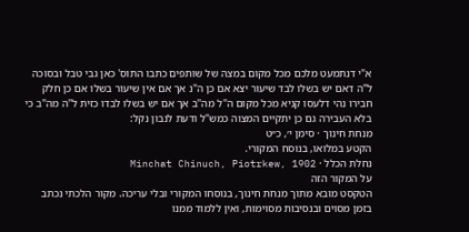א"י דנתמעט מלכם מכל מקום במצה של שותפים כתבו התוס' כאן גבי טבל ובסוכה ל"ה דאם יש בשלו לבד שיעור יצא אם כן ה"נ אך אם אין שיעור בשלו אם כן חלק חבירו נהי דלעסו קניא מכל מקום ה"ל מה"ב אך אם יש בשלו לבדו כזית ל"ה מה"ב כי בלא העבירה גם כן יתקיים המצוה כמש"ל ודעת לנבון נקל:
מנחת חינוך · סימן י׳, כ״ט
הקטע במלואו, בנוסח המקורי.
נחלת הכלל · Minchat Chinuch, Piotrkew, 1902
על המקור הזה
הטקסט מובא מתוך מנחת חינוך, בנוסחו המקורי ובלי עריכה. מקור הלכתי נכתב בזמן מסוים ובנסיבות מסוימות, ואין ללמוד ממנו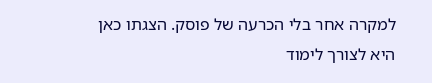למקרה אחר בלי הכרעה של פוסק. הצגתו כאן היא לצורך לימוד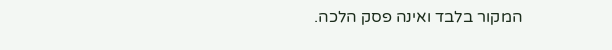המקור בלבד ואינה פסק הלכה.